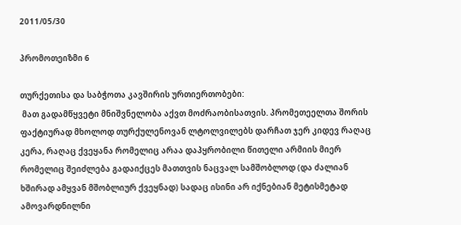2011/05/30

პრომოთეიზმი 6

თურქეთისა და საბჭოთა კავშირის ურთიერთობები:
 მათ გადამწყვეტი მნიშვნელობა აქვთ მოძრაობისათვის. პრომეთეელთა შორის ფაქტიურად მხოლოდ თურქულენოვან ლტოლვილებს დარჩათ ჯერ კიდევ რაღაც კერა, რაღაც ქვეყანა რომელიც არაა დაპყრობილი წითელი არმიის მიერ რომელიც შეიძლება გადაიქცეს მათთვის ნაცვალ სამშობლოდ (და ძალიან ხშირად ამყვან მშობლიურ ქვეყნად) სადაც ისინი არ იქნებიან მეტისმეტად ამოვარდნილნი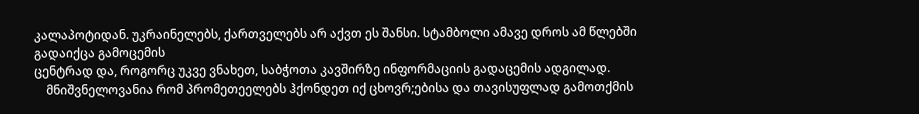კალაპოტიდან. უკრაინელებს, ქართველებს არ აქვთ ეს შანსი. სტამბოლი ამავე დროს ამ წლებში გადაიქცა გამოცემის
ცენტრად და, როგორც უკვე ვნახეთ, საბჭოთა კავშირზე ინფორმაციის გადაცემის ადგილად.
    მნიშვნელოვანია რომ პრომეთეელებს ჰქონდეთ იქ ცხოვრ;ებისა და თავისუფლად გამოთქმის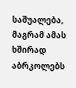საშუალება, მაგრამ ამას ხშირად აბრკოლებს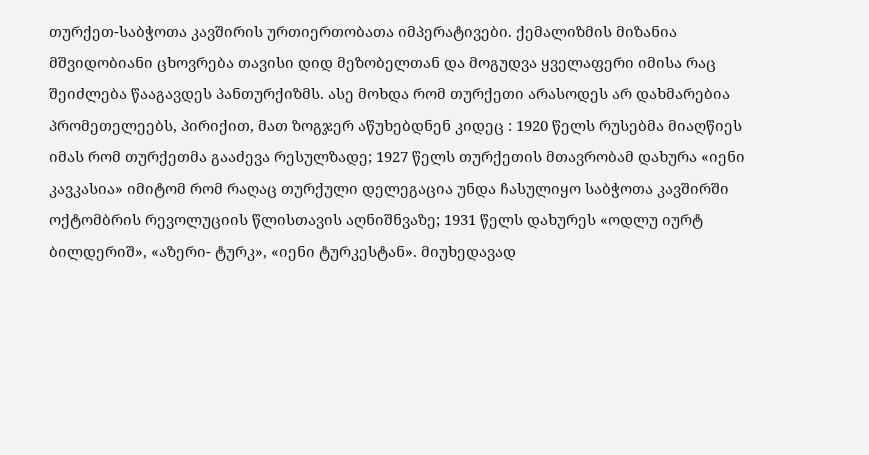თურქეთ-საბჭოთა კავშირის ურთიერთობათა იმპერატივები. ქემალიზმის მიზანია მშვიდობიანი ცხოვრება თავისი დიდ მეზობელთან და მოგუდვა ყველაფერი იმისა რაც შეიძლება წააგავდეს პანთურქიზმს. ასე მოხდა რომ თურქეთი არასოდეს არ დახმარებია პრომეთელეებს, პირიქით, მათ ზოგჯერ აწუხებდნენ კიდეც : 1920 წელს რუსებმა მიაღწიეს იმას რომ თურქეთმა გააძევა რესულზადე; 1927 წელს თურქეთის მთავრობამ დახურა «იენი კავკასია» იმიტომ რომ რაღაც თურქული დელეგაცია უნდა ჩასულიყო საბჭოთა კავშირში ოქტომბრის რევოლუციის წლისთავის აღნიშნვაზე; 1931 წელს დახურეს «ოდლუ იურტ ბილდერიშ», «აზერი- ტურკ», «იენი ტურკესტან». მიუხედავად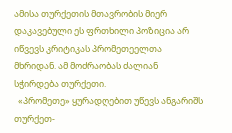ამისა თურქეთის მთავრობის მიერ დაკავებული ეს ფრთხილი პოზიცია არ იწვევს კრიტიკას პრომეთეელთა მხრიდან. ამ მოძრაობას ძალიან სჭირდება თურქეთი.
  «პრომეთე» ყურადღებით უწევს ანგარიშს თურქეთ-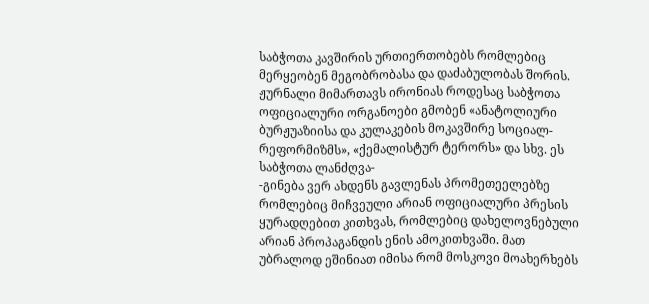საბჭოთა კავშირის ურთიერთობებს რომლებიც მერყეობენ მეგობრობასა და დაძაბულობას შორის. ჟურნალი მიმართავს ირონიას როდესაც საბჭოთა ოფიციალური ორგანოები გმობენ «ანატოლიური ბურჟუაზიისა და კულაკების მოკავშირე სოციალ-რეფორმიზმს», «ქემალისტურ ტერორს» და სხვ. ეს საბჭოთა ლანძღვა-
-გინება ვერ ახდენს გავლენას პრომეთეელებზე რომლებიც მიჩვეული არიან ოფიციალური პრესის ყურადღებით კითხვას, რომლებიც დახელოვნებული არიან პროპაგანდის ენის ამოკითხვაში. მათ უბრალოდ ეშინიათ იმისა რომ მოსკოვი მოახერხებს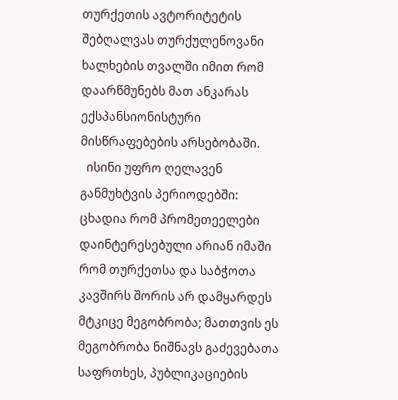თურქეთის ავტორიტეტის შებღალვას თურქულენოვანი ხალხების თვალში იმით რომ დაარწმუნებს მათ ანკარას ექსპანსიონისტური მისწრაფებების არსებობაში.
  ისინი უფრო ღელავენ განმუხტვის პერიოდებში: ცხადია რომ პრომეთეელები დაინტერესებული არიან იმაში რომ თურქეთსა და საბჭოთა კავშირს შორის არ დამყარდეს მტკიცე მეგობრობა; მათთვის ეს მეგობრობა ნიშნავს გაძევებათა საფრთხეს, პუბლიკაციების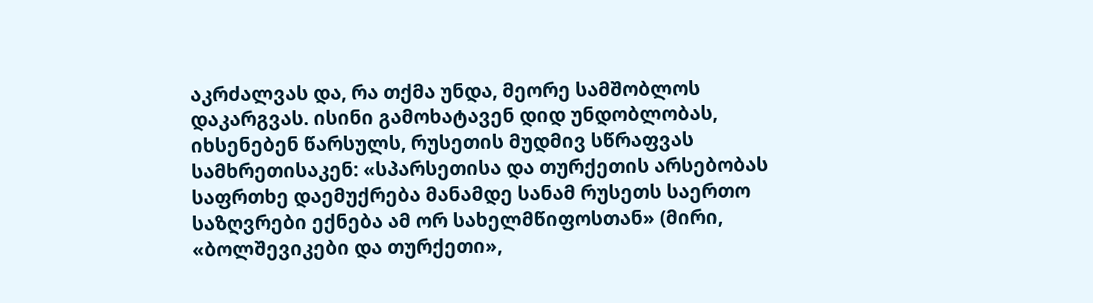აკრძალვას და, რა თქმა უნდა, მეორე სამშობლოს დაკარგვას. ისინი გამოხატავენ დიდ უნდობლობას, იხსენებენ წარსულს, რუსეთის მუდმივ სწრაფვას სამხრეთისაკენ: «სპარსეთისა და თურქეთის არსებობას საფრთხე დაემუქრება მანამდე სანამ რუსეთს საერთო საზღვრები ექნება ამ ორ სახელმწიფოსთან» (მირი, «ბოლშევიკები და თურქეთი»,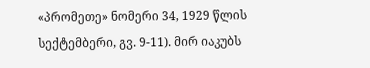«პრომეთე» ნომერი 34, 1929 წლის სექტემბერი, გვ. 9-11). მირ იაკუბს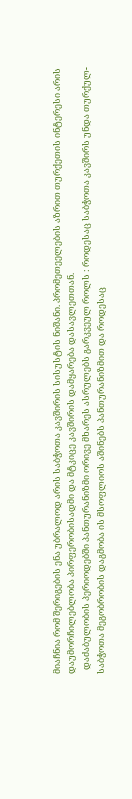მიაჩნია რომ შერიგების ენა უბრალოდ არის საბჭოთა კავშირის სისუსტის ნიშანი. პრომეთეელების აზრით თურქეთის ინტერესი არის დაუმორჩილებლობა პირფერობისადმი და მტკიცე კავშირის დამყარება დასავლეთთან.
  დაძაბულობის პერიოდებში პანთურანიზმი ორივე მხარეს ასრულებს გარკვეულ როლს : როდესაც საბჭოთა კავშირს უნდა თურქულ-საბჭოთა მეგობრობის დაგმობა ის მსოფლიოს აშინებს პანთურანიზმით და როდესაც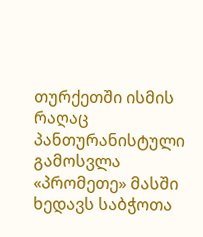თურქეთში ისმის რაღაც პანთურანისტული გამოსვლა «პრომეთე» მასში ხედავს საბჭოთა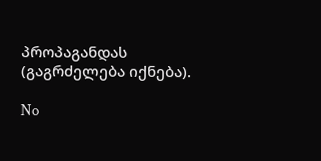პროპაგანდას (გაგრძელება იქნება).

No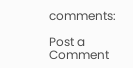comments:

Post a Comment